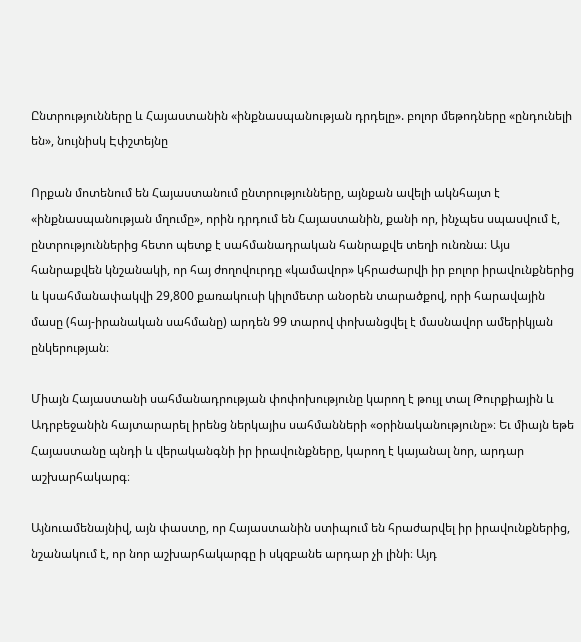Ընտրությունները և Հայաստանին «ինքնասպանության դրդելը». բոլոր մեթոդները «ընդունելի են», նույնիսկ Էփշտեյնը

Որքան մոտենում են Հայաստանում ընտրությունները, այնքան ավելի ակնհայտ է «ինքնասպանության մղումը», որին դրդում են Հայաստանին, քանի որ, ինչպես սպասվում է, ընտրություններից հետո պետք է սահմանադրական հանրաքվե տեղի ունռնա։ Այս հանրաքվեն կնշանակի, որ հայ ժողովուրդը «կամավոր» կհրաժարվի իր բոլոր իրավունքներից և կսահմանափակվի 29,800 քառակուսի կիլոմետր անօրեն տարածքով, որի հարավային մասը (հայ-իրանական սահմանը) արդեն 99 տարով փոխանցվել է մասնավոր ամերիկյան ընկերության։

Միայն Հայաստանի սահմանադրության փոփոխությունը կարող է թույլ տալ Թուրքիային և Ադրբեջանին հայտարարել իրենց ներկայիս սահմանների «օրինականությունը»։ Եւ միայն եթե Հայաստանը պնդի և վերականգնի իր իրավունքները, կարող է կայանալ նոր, արդար աշխարհակարգ։

Այնուամենայնիվ, այն փաստը, որ Հայաստանին ստիպում են հրաժարվել իր իրավունքներից, նշանակում է, որ նոր աշխարհակարգը ի սկզբանե արդար չի լինի։ Այդ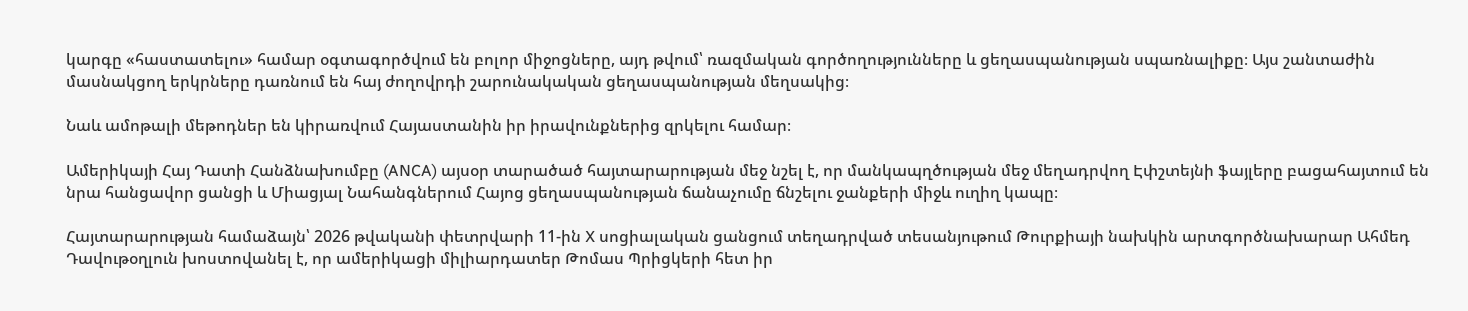կարգը «հաստատելու» համար օգտագործվում են բոլոր միջոցները, այդ թվում՝ ռազմական գործողությունները և ցեղասպանության սպառնալիքը։ Այս շանտաժին մասնակցող երկրները դառնում են հայ ժողովրդի շարունակական ցեղասպանության մեղսակից։

Նաև ամոթալի մեթոդներ են կիրառվում Հայաստանին իր իրավունքներից զրկելու համար։

Ամերիկայի Հայ Դատի Հանձնախումբը (ANCA) այսօր տարածած հայտարարության մեջ նշել է, որ մանկապղծության մեջ մեղադրվող Էփշտեյնի ֆայլերը բացահայտում են նրա հանցավոր ցանցի և Միացյալ Նահանգներում Հայոց ցեղասպանության ճանաչումը ճնշելու ջանքերի միջև ուղիղ կապը։

Հայտարարության համաձայն՝ 2026 թվականի փետրվարի 11-ին X սոցիալական ցանցում տեղադրված տեսանյութում Թուրքիայի նախկին արտգործնախարար Ահմեդ Դավութօղլուն խոստովանել է, որ ամերիկացի միլիարդատեր Թոմաս Պրիցկերի հետ իր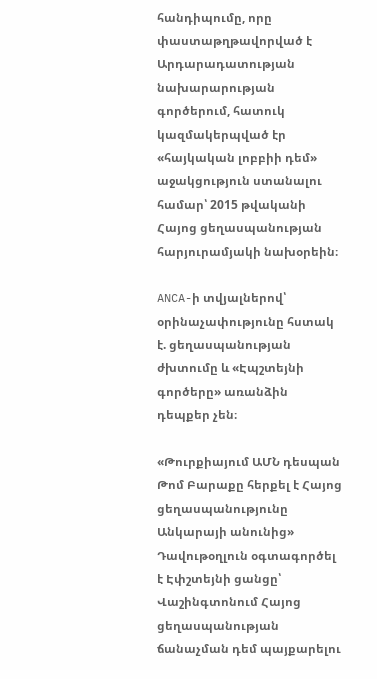հանդիպումը, որը փաստաթղթավորված է Արդարադատության նախարարության գործերում, հատուկ կազմակերպված էր «հայկական լոբբիի դեմ» աջակցություն ստանալու համար՝ 2015 թվականի Հայոց ցեղասպանության հարյուրամյակի նախօրեին։

ANCA-ի տվյալներով՝ օրինաչափությունը հստակ է. ցեղասպանության ժխտումը և «Էպշտեյնի գործերը» առանձին դեպքեր չեն։

«Թուրքիայում ԱՄՆ դեսպան Թոմ Բարաքը հերքել է Հայոց ցեղասպանությունը Անկարայի անունից» Դավութօղլուն օգտագործել է Էփշտեյնի ցանցը՝ Վաշինգտոնում Հայոց ցեղասպանության ճանաչման դեմ պայքարելու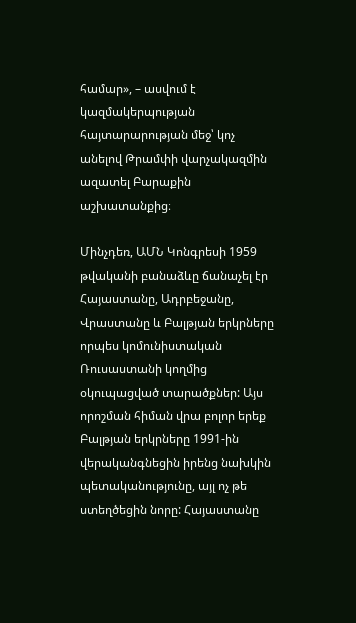համար», – ասվում է կազմակերպության հայտարարության մեջ՝ կոչ անելով Թրամփի վարչակազմին ազատել Բարաքին աշխատանքից։

Մինչդեռ, ԱՄՆ Կոնգրեսի 1959 թվականի բանաձևը ճանաչել էր Հայաստանը, Ադրբեջանը, Վրաստանը և Բալթյան երկրները որպես կոմունիստական Ռուսաստանի կողմից օկուպացված տարածքներ: Այս որոշման հիման վրա բոլոր երեք Բալթյան երկրները 1991-ին վերականգնեցին իրենց նախկին պետականությունը, այլ ոչ թե ստեղծեցին նորը: Հայաստանը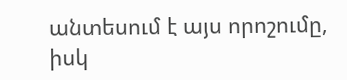անտեսում է այս որոշումը, իսկ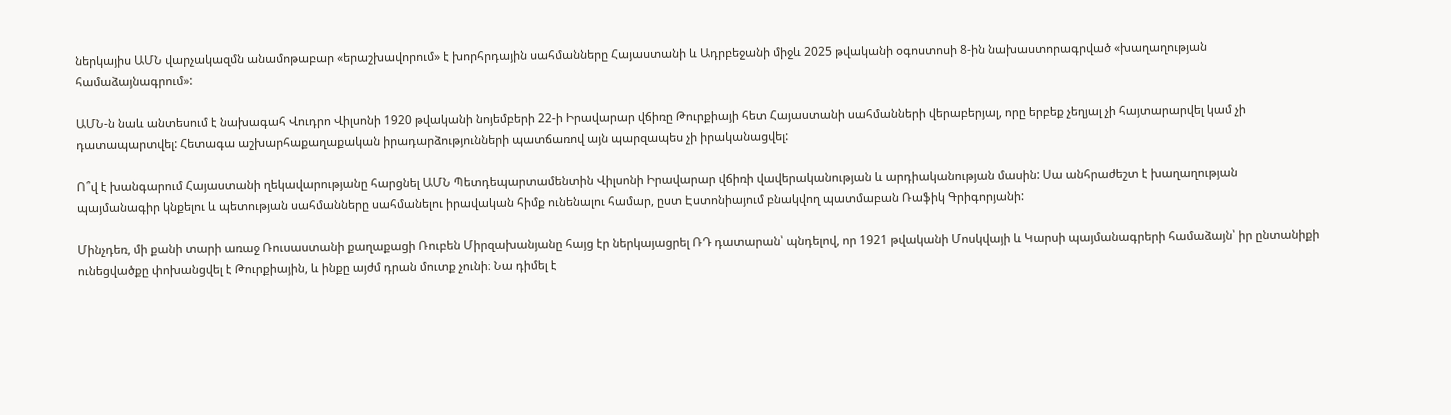ներկայիս ԱՄՆ վարչակազմն անամոթաբար «երաշխավորում» է խորհրդային սահմանները Հայաստանի և Ադրբեջանի միջև 2025 թվականի օգոստոսի 8-ին նախաստորագրված «խաղաղության համաձայնագրում»:

ԱՄՆ-ն նաև անտեսում է նախագահ Վուդրո Վիլսոնի 1920 թվականի նոյեմբերի 22-ի Իրավարար վճիռը Թուրքիայի հետ Հայաստանի սահմանների վերաբերյալ, որը երբեք չեղյալ չի հայտարարվել կամ չի դատապարտվել: Հետագա աշխարհաքաղաքական իրադարձությունների պատճառով այն պարզապես չի իրականացվել:

Ո՞վ է խանգարում Հայաստանի ղեկավարությանը հարցնել ԱՄՆ Պետդեպարտամենտին Վիլսոնի Իրավարար վճիռի վավերականության և արդիականության մասին: Սա անհրաժեշտ է խաղաղության պայմանագիր կնքելու և պետության սահմանները սահմանելու իրավական հիմք ունենալու համար, ըստ Էստոնիայում բնակվող պատմաբան Ռաֆիկ Գրիգորյանի:

Մինչդեռ, մի քանի տարի առաջ Ռուսաստանի քաղաքացի Ռուբեն Միրզախանյանը հայց էր ներկայացրել ՌԴ դատարան՝ պնդելով, որ 1921 թվականի Մոսկվայի և Կարսի պայմանագրերի համաձայն՝ իր ընտանիքի ունեցվածքը փոխանցվել է Թուրքիային, և ինքը այժմ դրան մուտք չունի։ Նա դիմել է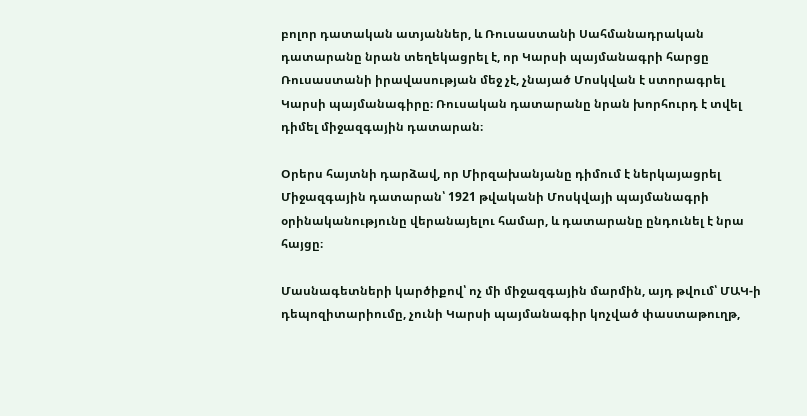բոլոր դատական ատյաններ, և Ռուսաստանի Սահմանադրական դատարանը նրան տեղեկացրել է, որ Կարսի պայմանագրի հարցը Ռուսաստանի իրավասության մեջ չէ, չնայած Մոսկվան է ստորագրել Կարսի պայմանագիրը։ Ռուսական դատարանը նրան խորհուրդ է տվել դիմել միջազգային դատարան։

Օրերս հայտնի դարձավ, որ Միրզախանյանը դիմում է ներկայացրել Միջազգային դատարան՝ 1921 թվականի Մոսկվայի պայմանագրի օրինականությունը վերանայելու համար, և դատարանը ընդունել է նրա հայցը։

Մասնագետների կարծիքով՝ ոչ մի միջազգային մարմին, այդ թվում՝ ՄԱԿ-ի դեպոզիտարիումը, չունի Կարսի պայմանագիր կոչված փաստաթուղթ,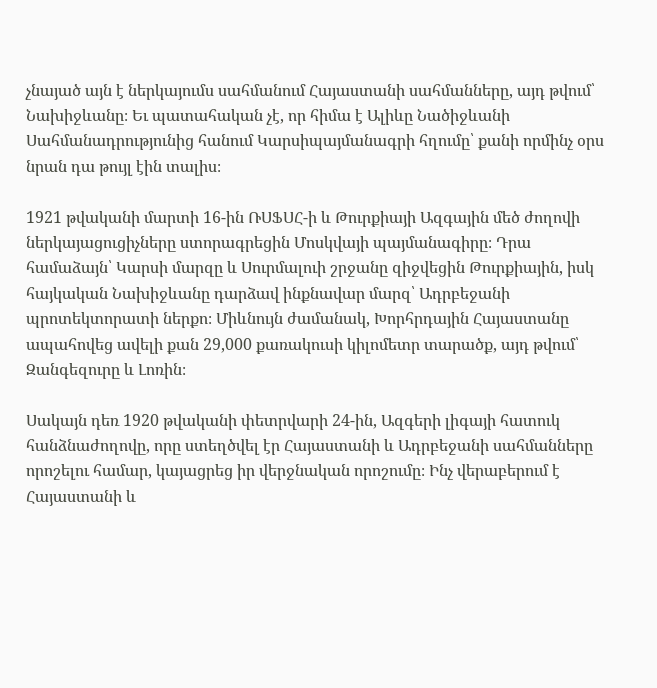չնայած այն է ներկայումս սահմանում Հայաստանի սահմանները, այդ թվում՝ Նախիջևանը։ Եւ պատահական չէ, որ հիմա է Ալիևը Նածիջևանի Սահմանադրությունից հանում Կարսիպայմանագրի հղումը՝ քանի որմինչ օրս նրան դա թույլ էին տալիս։

1921 թվականի մարտի 16-ին ՌՍՖՍՀ-ի և Թուրքիայի Ազգային մեծ ժողովի ներկայացուցիչները ստորագրեցին Մոսկվայի պայմանագիրը։ Դրա համաձայն՝ Կարսի մարզը և Սուրմալուի շրջանը զիջվեցին Թուրքիային, իսկ հայկական Նախիջևանը դարձավ ինքնավար մարզ՝ Ադրբեջանի պրոտեկտորատի ներքո։ Միևնույն ժամանակ, Խորհրդային Հայաստանը ապահովեց ավելի քան 29,000 քառակուսի կիլոմետր տարածք, այդ թվում՝ Զանգեզուրը և Լոռին։

Սակայն դեռ 1920 թվականի փետրվարի 24-ին, Ազգերի լիգայի հատուկ հանձնաժողովը, որը ստեղծվել էր Հայաստանի և Ադրբեջանի սահմանները որոշելու համար, կայացրեց իր վերջնական որոշումը։ Ինչ վերաբերում է Հայաստանի և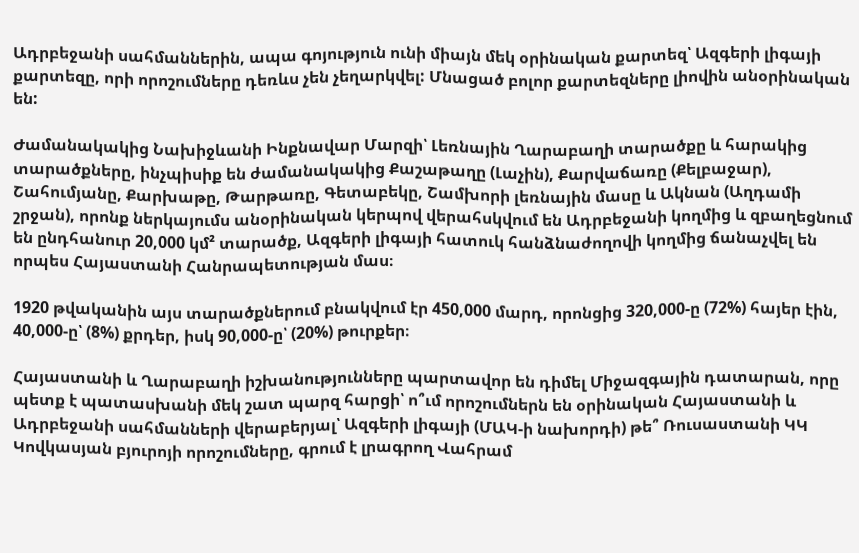Ադրբեջանի սահմաններին, ապա գոյություն ունի միայն մեկ օրինական քարտեզ՝ Ազգերի լիգայի քարտեզը, որի որոշումները դեռևս չեն չեղարկվել: Մնացած բոլոր քարտեզները լիովին անօրինական են:

Ժամանակակից Նախիջևանի Ինքնավար Մարզի՝ Լեռնային Ղարաբաղի տարածքը և հարակից տարածքները, ինչպիսիք են ժամանակակից Քաշաթաղը (Լաչին), Քարվաճառը (Քելբաջար), Շահումյանը, Քարխաթը, Թարթառը, Գետաբեկը, Շամխորի լեռնային մասը և Ակնան (Աղդամի շրջան), որոնք ներկայումս անօրինական կերպով վերահսկվում են Ադրբեջանի կողմից և զբաղեցնում են ընդհանուր 20,000 կմ² տարածք, Ազգերի լիգայի հատուկ հանձնաժողովի կողմից ճանաչվել են որպես Հայաստանի Հանրապետության մաս։

1920 թվականին այս տարածքներում բնակվում էր 450,000 մարդ, որոնցից 320,000-ը (72%) հայեր էին, 40,000-ը՝ (8%) քրդեր, իսկ 90,000-ը՝ (20%) թուրքեր։

Հայաստանի և Ղարաբաղի իշխանությունները պարտավոր են դիմել Միջազգային դատարան, որը պետք է պատասխանի մեկ շատ պարզ հարցի՝ ո՞ւմ որոշումներն են օրինական Հայաստանի և Ադրբեջանի սահմանների վերաբերյալ՝ Ազգերի լիգայի (ՄԱԿ-ի նախորդի) թե՞ Ռուսաստանի ԿԿ Կովկասյան բյուրոյի որոշումները, գրում է լրագրող Վահրամ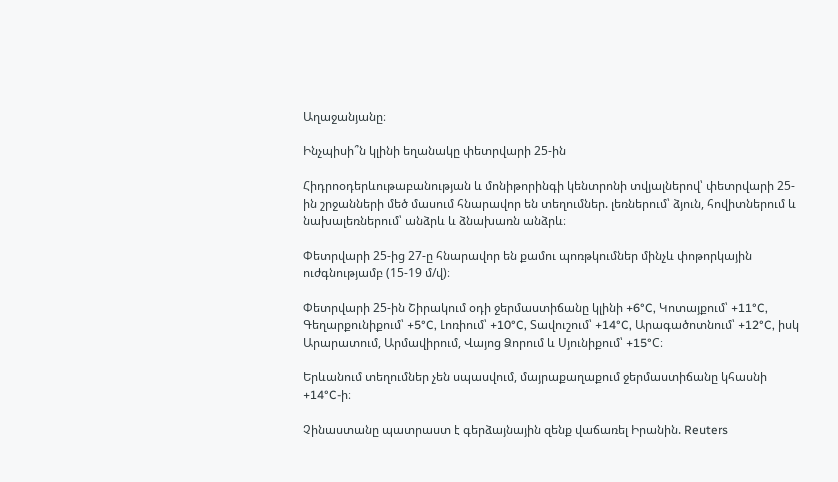Աղաջանյանը։

Ինչպիսի՞ն կլինի եղանակը փետրվարի 25-ին

Հիդրոօդերևութաբանության և մոնիթորինգի կենտրոնի տվյալներով՝ փետրվարի 25-ին շրջանների մեծ մասում հնարավոր են տեղումներ. լեռներում՝ ձյուն, հովիտներում և նախալեռներում՝ անձրև և ձնախառն անձրև։

Փետրվարի 25-ից 27-ը հնարավոր են քամու պոռթկումներ մինչև փոթորկային ուժգնությամբ (15-19 մ/վ)։

Փետրվարի 25-ին Շիրակում օդի ջերմաստիճանը կլինի +6°C, Կոտայքում՝ +11°C, Գեղարքունիքում՝ +5°C, Լոռիում՝ +10°C, Տավուշում՝ +14°C, Արագածոտնում՝ +12°C, իսկ Արարատում, Արմավիրում, Վայոց Ձորում և Սյունիքում՝ +15°C։

Երևանում տեղումներ չեն սպասվում, մայրաքաղաքում ջերմաստիճանը կհասնի +14°C-ի։

Չինաստանը պատրաստ է գերձայնային զենք վաճառել Իրանին. Reuters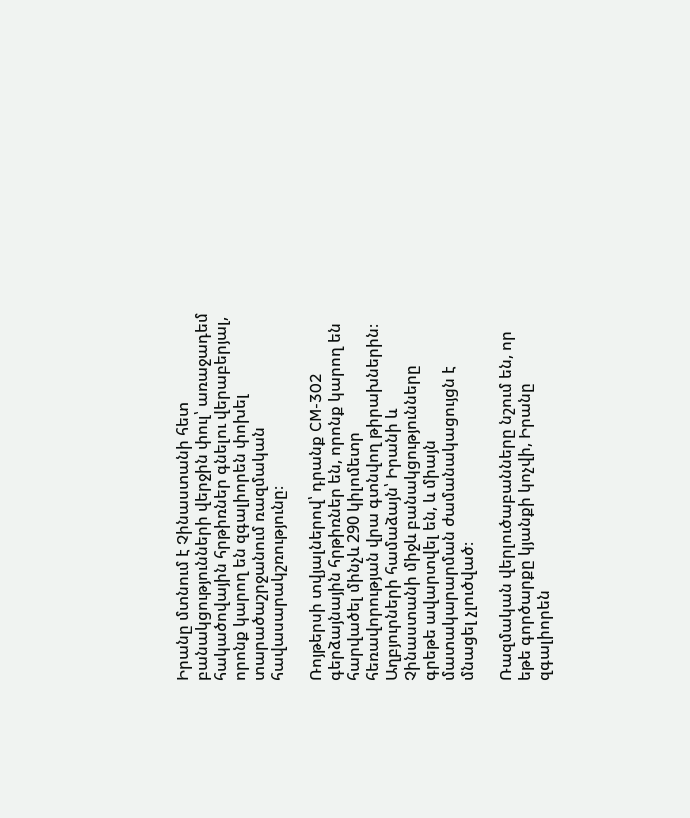Իրանը մտնում է Չինաստանի հետ բանակցությունների վերջին փուլ՝ առաջադեմ հակածովային հրթիռներ գնելու վերաբերյալ, որոնք կարող են զգալիորեն փոխել տարածաշրջանում ռազմական հավասարակշռությունը։

Ռոյթերսի տվյալներով՝ դրանք CM-302 գերձայնային հրթիռներ են, որոնք կարող են հարվածել մինչև 290 կիլոմետր հեռավորության վրա գտնվող թիրախներին։ Աղբյուրների համաձայն՝ Իրանի և Չինաստանի միջև բանակցությունները գրեթե ավարտվել են, և միայն մատակարարման ժամանակացույցն է մնացել չլուծված։

Ռազմական վերլուծաբանները նշում են, որ եթե գործարքը կյանքի կոչվի, Իրանը զգալիորեն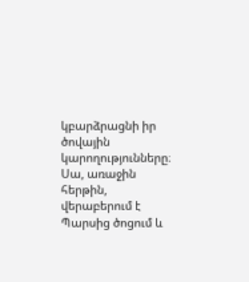կբարձրացնի իր ծովային կարողությունները։ Սա, առաջին հերթին, վերաբերում է Պարսից ծոցում և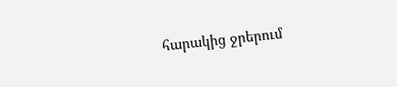հարակից ջրերում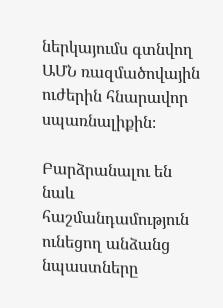ներկայումս գտնվող ԱՄՆ ռազմածովային ուժերին հնարավոր սպառնալիքին։

Բարձրանալու են նաև հաշմանդամություն ունեցող անձանց նպաստները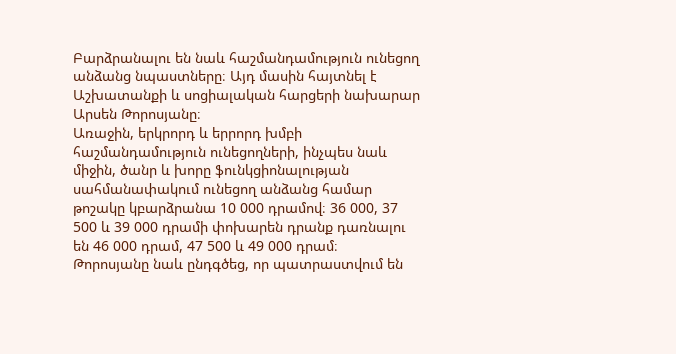Բարձրանալու են նաև հաշմանդամություն ունեցող անձանց նպաստները։ Այդ մասին հայտնել է Աշխատանքի և սոցիալական հարցերի նախարար Արսեն Թորոսյանը։
Առաջին, երկրորդ և երրորդ խմբի հաշմանդամություն ունեցողների, ինչպես նաև միջին, ծանր և խորը ֆունկցիոնալության սահմանափակում ունեցող անձանց համար թոշակը կբարձրանա 10 000 դրամով։ 36 000, 37 500 և 39 000 դրամի փոխարեն դրանք դառնալու են 46 000 դրամ, 47 500 և 49 000 դրամ։
Թորոսյանը նաև ընդգծեց, որ պատրաստվում են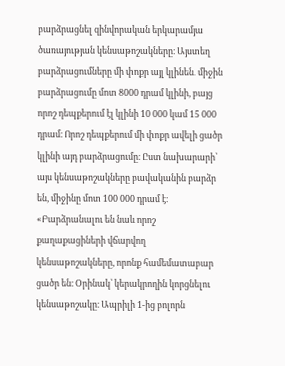բարձրացնել զինվորական երկարամյա ծառայության կենսաթոշակները։ Այստեղ բարձրացումները մի փոքր այլ կլինեն․ միջին բարձրացումը մոտ 8000 դրամ կլինի, բայց որոշ դեպքերում էլ կլինի 10 000 կամ 15 000 դրամ։ Որոշ դեպքերում մի փոքր ավելի ցածր կլինի այդ բարձրացումը։ Ըստ նախարարի՝ այս կենսաթոշակները բավականին բարձր են, միջինը մոտ 100 000 դրամ է։
«Բարձրանալու են նաև որոշ քաղաքացիների վճարվող կենսաթոշակները, որոնք համեմատաբար ցածր են։ Օրինակ՝ կերակրողին կորցնելու կենսաթոշակը։ Ապրիլի 1-ից բոլորն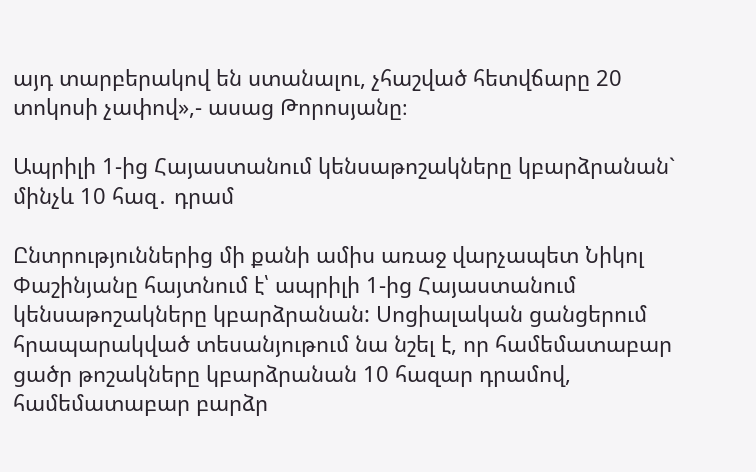այդ տարբերակով են ստանալու, չհաշված հետվճարը 20 տոկոսի չափով»,- ասաց Թորոսյանը։

Ապրիլի 1-ից Հայաստանում կենսաթոշակները կբարձրանան` մինչև 10 հազ․ դրամ

Ընտրություններից մի քանի ամիս առաջ վարչապետ Նիկոլ Փաշինյանը հայտնում է՝ ապրիլի 1-ից Հայաստանում կենսաթոշակները կբարձրանան: Սոցիալական ցանցերում հրապարակված տեսանյութում նա նշել է, որ համեմատաբար ցածր թոշակները կբարձրանան 10 հազար դրամով, համեմատաբար բարձր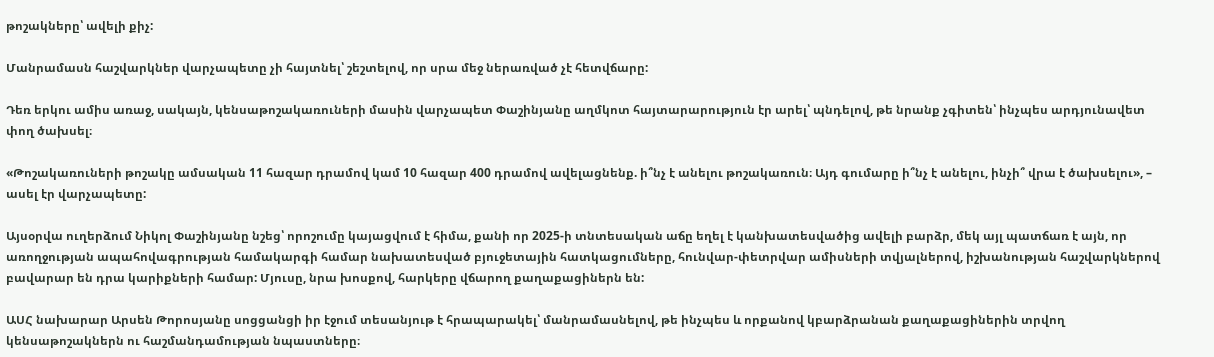թոշակները՝ ավելի քիչ:

Մանրամասն հաշվարկներ վարչապետը չի հայտնել՝ շեշտելով, որ սրա մեջ ներառված չէ հետվճարը:

Դեռ երկու ամիս առաջ, սակայն, կենսաթոշակառուների մասին վարչապետ Փաշինյանը աղմկոտ հայտարարություն էր արել՝ պնդելով, թե նրանք չգիտեն՝ ինչպես արդյունավետ փող ծախսել։

«Թոշակառուների թոշակը ամսական 11 հազար դրամով կամ 10 հազար 400 դրամով ավելացնենք. ի՞նչ է անելու թոշակառուն։ Այդ գումարը ի՞նչ է անելու, ինչի՞ վրա է ծախսելու», – ասել էր վարչապետը:

Այսօրվա ուղերձում Նիկոլ Փաշինյանը նշեց՝ որոշումը կայացվում է հիմա, քանի որ 2025-ի տնտեսական աճը եղել է կանխատեսվածից ավելի բարձր, մեկ այլ պատճառ է այն, որ առողջության ապահովագրության համակարգի համար նախատեսված բյուջետային հատկացումները, հունվար-փետրվար ամիսների տվյալներով, իշխանության հաշվարկներով բավարար են դրա կարիքների համար: Մյուսը, նրա խոսքով, հարկերը վճարող քաղաքացիներն են:

ԱՍՀ նախարար Արսեն Թորոսյանը սոցցանցի իր էջում տեսանյութ է հրապարակել՝ մանրամասնելով, թե ինչպես և որքանով կբարձրանան քաղաքացիներին տրվող կենսաթոշակներն ու հաշմանդամության նպաստները։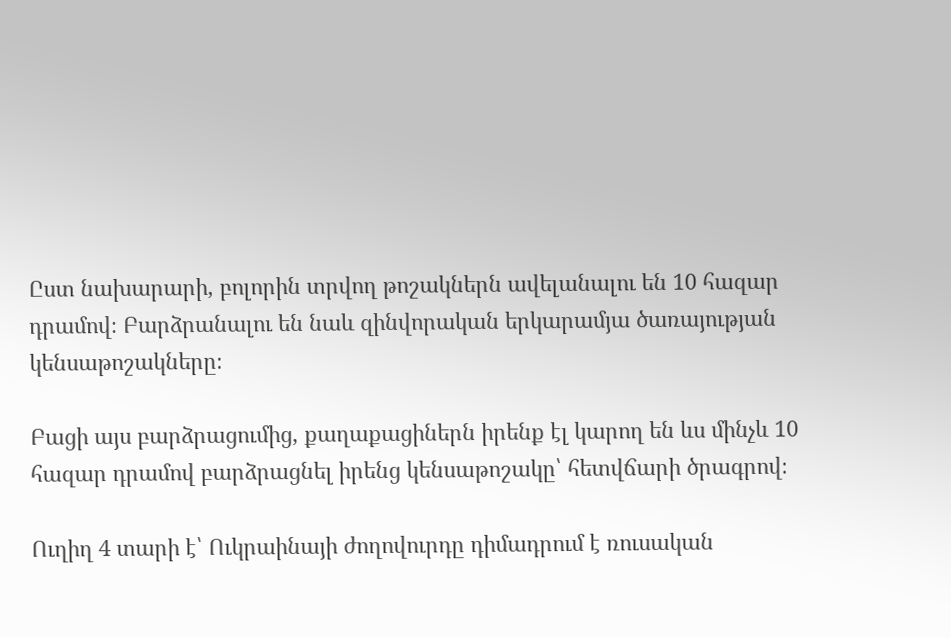Ըստ նախարարի, բոլորին տրվող թոշակներն ավելանալու են 10 հազար դրամով։ Բարձրանալու են նաև զինվորական երկարամյա ծառայության կենսաթոշակները։

Բացի այս բարձրացումից, քաղաքացիներն իրենք էլ կարող են ևս մինչև 10 հազար դրամով բարձրացնել իրենց կենսաթոշակը՝ հետվճարի ծրագրով։

Ուղիղ 4 տարի է՝ Ուկրաինայի ժողովուրդը դիմադրում է ռուսական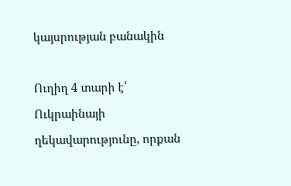կայսրության բանակին

Ուղիղ 4 տարի է՝ Ուկրաինայի ղեկավարությունը, որքան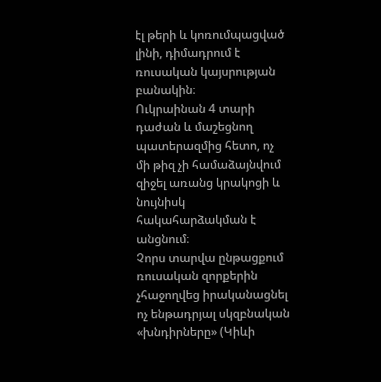էլ թերի և կոռումպացված լինի, դիմադրում է ռուսական կայսրության բանակին։
Ուկրաինան 4 տարի դաժան և մաշեցնող պատերազմից հետո, ոչ մի թիզ չի համաձայնվում զիջել առանց կրակոցի և նույնիսկ հակահարձակման է անցնում։
Չորս տարվա ընթացքում ռուսական զորքերին չհաջողվեց իրականացնել ոչ ենթադրյալ սկզբնական «խնդիրները» (Կիևի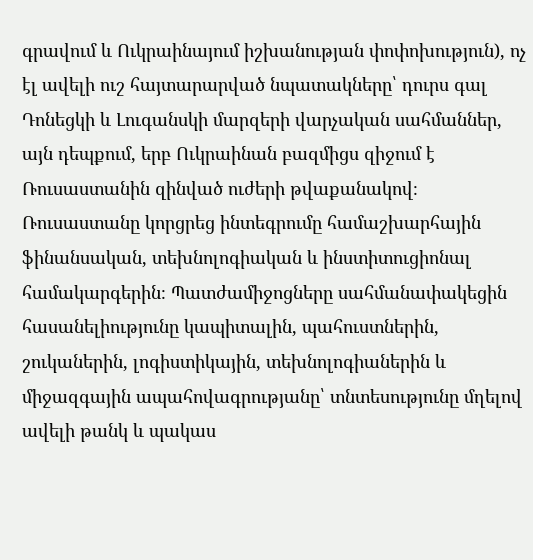գրավում և Ուկրաինայում իշխանության փոփոխություն), ոչ էլ ավելի ուշ հայտարարված նպատակները՝ դուրս գալ Դոնեցկի և Լուգանսկի մարզերի վարչական սահմաններ, այն դեպքում, երբ Ուկրաինան բազմիցս զիջում է Ռուսաստանին զինված ուժերի թվաքանակով։
Ռուսաստանը կորցրեց ինտեգրումը համաշխարհային ֆինանսական, տեխնոլոգիական և ինստիտուցիոնալ համակարգերին։ Պատժամիջոցները սահմանափակեցին հասանելիությունը կապիտալին, պահուստներին, շուկաներին, լոգիստիկային, տեխնոլոգիաներին և միջազգային ապահովագրությանը՝ տնտեսությունը մղելով ավելի թանկ և պակաս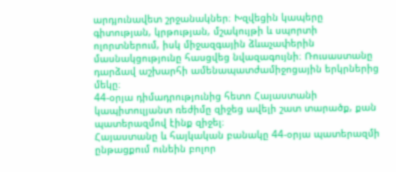արդյունավետ շրջանակներ։ Խզվեցին կապերը գիտության, կրթության, մշակույթի և սպորտի ոլորտներում, իսկ միջազգային ձևաչափերին մասնակցությունը հասցվեց նվազագույնի։ Ռուսաստանը դարձավ աշխարհի ամենապատժամիջոցային երկրներից մեկը։
44-օրյա դիմադրությունից հետո Հայաստանի կապիտուլյանտ ռեժիմը զիջեց ավելի շատ տարածք, քան պատերազմով էինք զիջել։
Հայաստանը և հայկական բանակը 44-օրյա պատերազմի ընթացքում ունեին բոլոր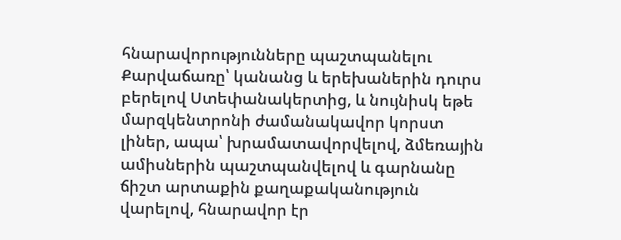հնարավորությունները պաշտպանելու Քարվաճառը՝ կանանց և երեխաներին դուրս բերելով Ստեփանակերտից, և նույնիսկ եթե մարզկենտրոնի ժամանակավոր կորստ լիներ, ապա՝ խրամատավորվելով, ձմեռային ամիսներին պաշտպանվելով և գարնանը ճիշտ արտաքին քաղաքականություն վարելով, հնարավոր էր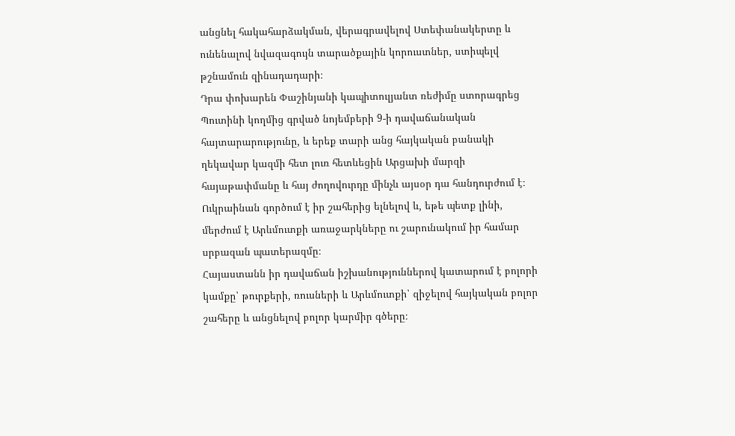անցնել հակահարձակման, վերագրավելով Ստեփանակերտը և ունենալով նվազագույն տարածքային կորուստներ, ստիպելվ թշնամուն զինադադարի։
Դրա փոխարեն Փաշինյանի կապիտուլյանտ ռեժիմը ստորագրեց Պուտինի կողմից գրված նոյեմբերի 9-ի դավաճանական հայտարարությունը, և երեք տարի անց հայկական բանակի ղեկավար կազմի հետ լուռ հետևեցին Արցախի մարզի հայաթափմանը և հայ ժողովուրդը մինչև այսօր դա հանդուրժում է։
Ուկրաինան գործում է իր շահերից ելնելով և, եթե պետք լինի, մերժում է Արևմուտքի առաջարկները ու շարունակում իր համար սրբազան պատերազմը։
Հայաստանն իր դավաճան իշխանություններով կատարում է բոլորի կամքը՝ թուրքերի, ռուսների և Արևմուտքի՝ զիջելով հայկական բոլոր շահերը և անցնելով բոլոր կարմիր գծերը։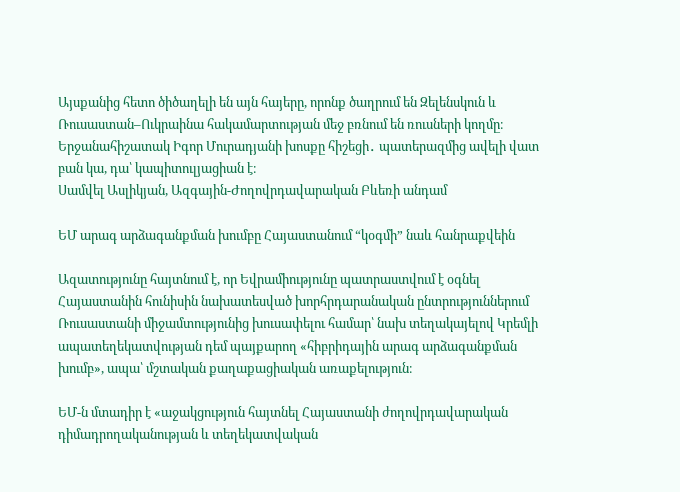Այսքանից հետո ծիծաղելի են այն հայերը, որոնք ծաղրում են Զելենսկուն և Ռուսաստան–Ուկրաինա հակամարտության մեջ բռնում են ռուսների կողմը։
Երջանահիշատակ Իգոր Մուրադյանի խոսքը հիշեցի․ պատերազմից ավելի վատ բան կա, դա՝ կապիտուլյացիան է։
Սամվել Ասլիկյան, Ազգային-Ժողովրդավարական Բևեռի անդամ

ԵՄ արագ արձագանքման խումբը Հայաստանում “կօգմի” նաև հանրաքվեին

Ազատությունը հայտնում է, որ Եվրամիությունը պատրաստվում է օգնել Հայաստանին հունիսին նախատեսված խորհրդարանական ընտրություններում Ռուսաստանի միջամտությունից խուսափելու համար՝ նախ տեղակայելով Կրեմլի ապատեղեկատվության դեմ պայքարող «հիբրիդային արագ արձագանքման խումբ», ապա՝ մշտական քաղաքացիական առաքելություն։

ԵՄ-ն մտադիր է «աջակցություն հայտնել Հայաստանի ժողովրդավարական դիմադրողականության և տեղեկատվական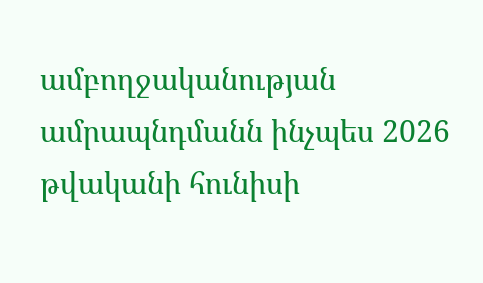ամբողջականության ամրապնդմանն ինչպես 2026 թվականի հունիսի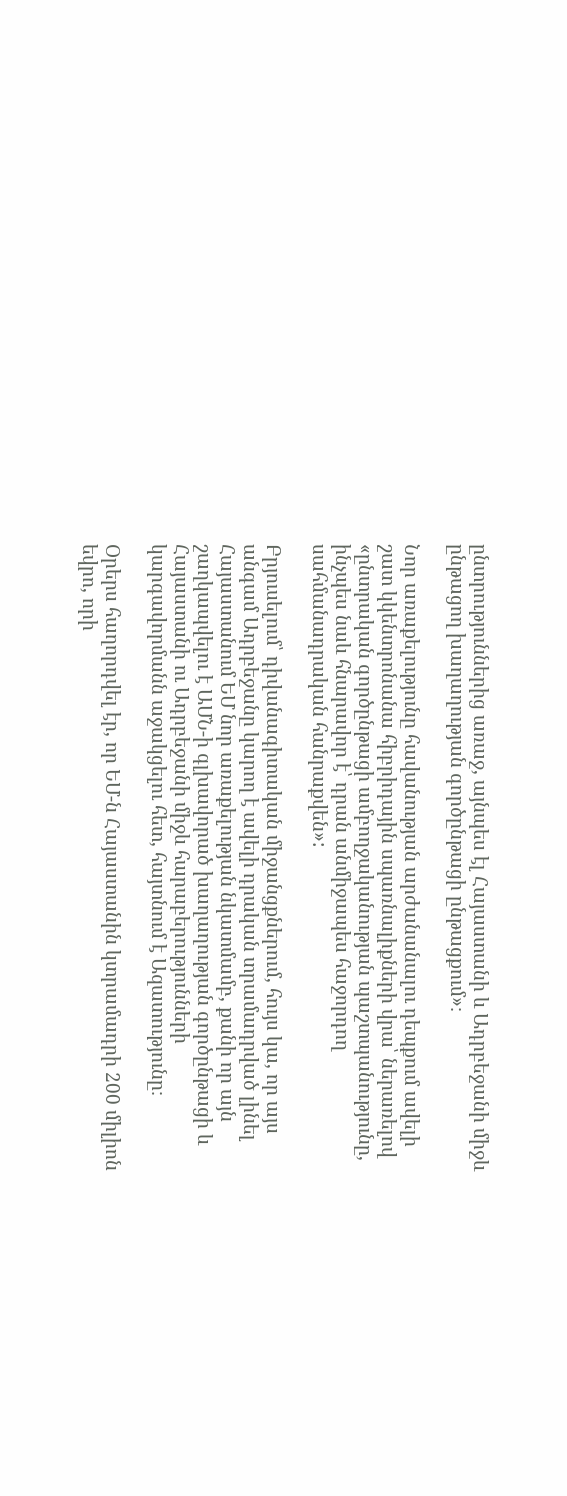ընտրություններից առաջ, այնպես էլ Հայաստանի և Ադրբեջանի միջև ընթացող խաղաղության գործընթացի ընթացքում»։

Նոր առաքելությունը հավանության արժանանալու դեպքում ավելի շատ կկենտրոնանա հիբրիդային սպառնալիքների վրա՝ ներառելով «ընտրական գործընթացի ամբողջականության պաշտպանությունը, ինչպես նաև հնարավոր է՝ դրան անմիջապես հաջորդող սահմանադրական հանրաքվեն»:

Բրյուսելում՝ դիվանագիտական միջանցքներում, հույս կա, որ այս անգամ Ադրբեջանը կարող է ավելի դրական տրամադրված լինել Հայաստանում ԵՄ նոր առաքելության նկատմամբ, քանի որ այն շաղկապվելու է ԱՄՆ-ի գլխավորած խաղաղության գործընթացի և Հայաստանի ու Ադրբեջանի միջև հարաբերությունների կարգավորմանն աջակցելու հետ, հայտնում է Ազատությունը։

Օրերս հաղորդվել էր, որ ԵՄ-ն Հայաստանին կտրամադրի 200 միլիոն եվրո, որի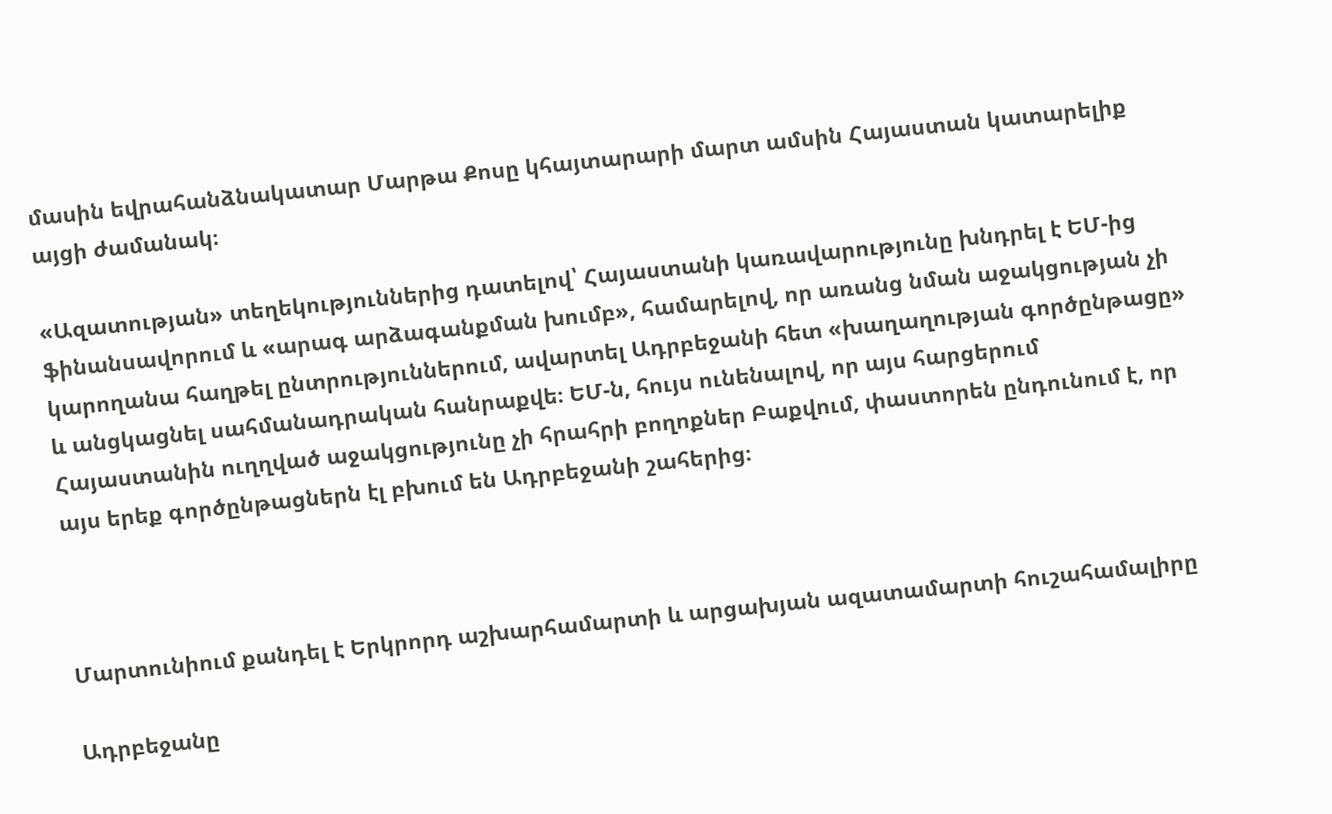մասին եվրահանձնակատար Մարթա Քոսը կհայտարարի մարտ ամսին Հայաստան կատարելիք այցի ժամանակ։

«Ազատության» տեղեկություններից դատելով՝ Հայաստանի կառավարությունը խնդրել է ԵՄ-ից ֆինանսավորում և «արագ արձագանքման խումբ», համարելով, որ առանց նման աջակցության չի կարողանա հաղթել ընտրություններում, ավարտել Ադրբեջանի հետ «խաղաղության գործընթացը» և անցկացնել սահմանադրական հանրաքվե։ ԵՄ-ն, հույս ունենալով, որ այս հարցերում Հայաստանին ուղղված աջակցությունը չի հրահրի բողոքներ Բաքվում, փաստորեն ընդունում է, որ այս երեք գործընթացներն էլ բխում են Ադրբեջանի շահերից։



Մարտունիում քանդել է Երկրորդ աշխարհամարտի և արցախյան ազատամարտի հուշահամալիրը

Ադրբեջանը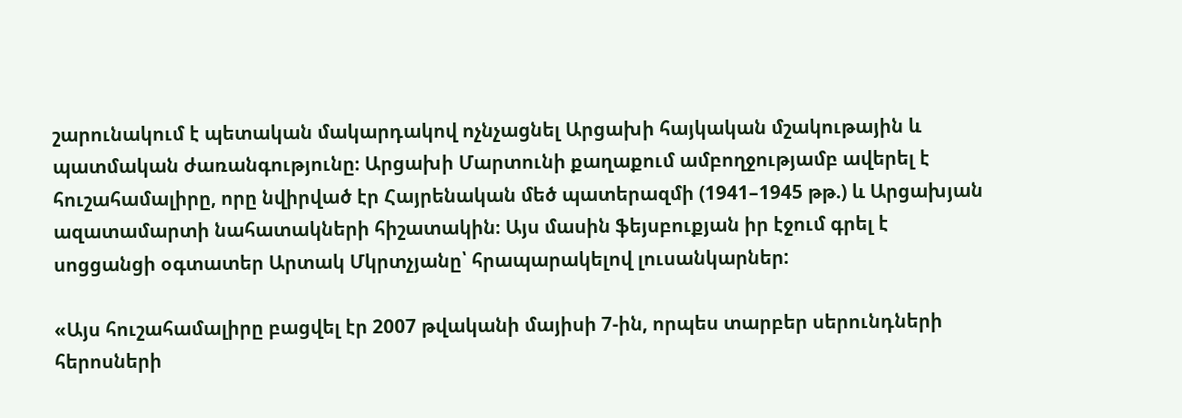շարունակում է պետական մակարդակով ոչնչացնել Արցախի հայկական մշակութային և պատմական ժառանգությունը։ Արցախի Մարտունի քաղաքում ամբողջությամբ ավերել է հուշահամալիրը, որը նվիրված էր Հայրենական մեծ պատերազմի (1941–1945 թթ.) և Արցախյան ազատամարտի նահատակների հիշատակին։ Այս մասին ֆեյսբուքյան իր էջում գրել է սոցցանցի օգտատեր Արտակ Մկրտչյանը՝ հրապարակելով լուսանկարներ:

«Այս հուշահամալիրը բացվել էր 2007 թվականի մայիսի 7-ին, որպես տարբեր սերունդների հերոսների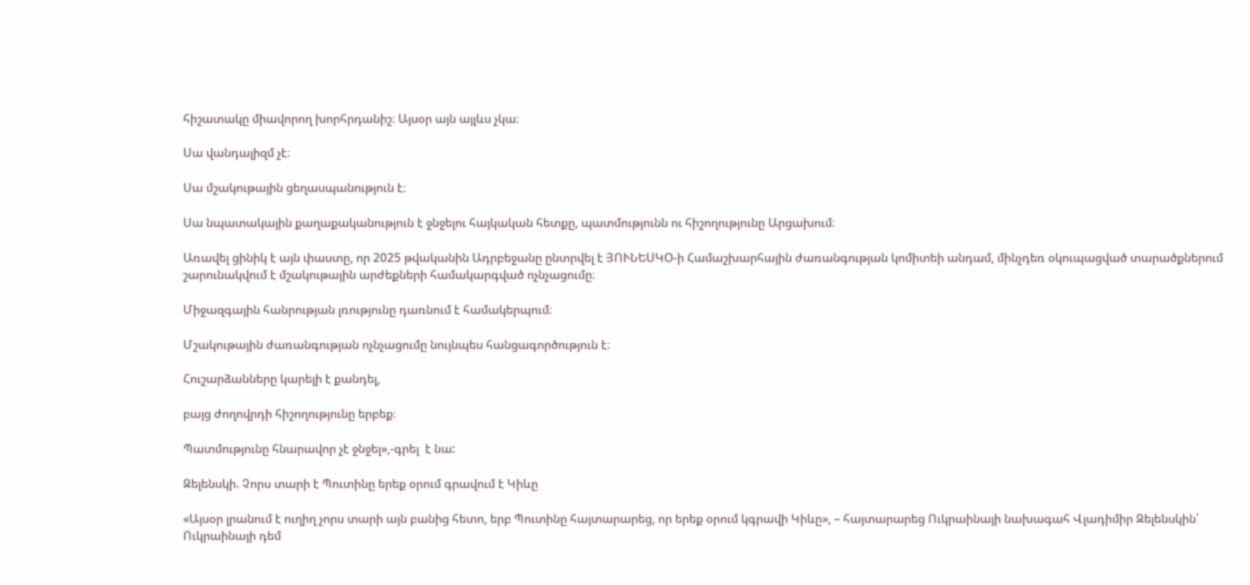հիշատակը միավորող խորհրդանիշ։ Այսօր այն այլևս չկա։

Սա վանդալիզմ չէ։

Սա մշակութային ցեղասպանություն է։

Սա նպատակային քաղաքականություն է ջնջելու հայկական հետքը, պատմությունն ու հիշողությունը Արցախում։

Առավել ցինիկ է այն փաստը, որ 2025 թվականին Ադրբեջանը ընտրվել է ՅՈՒՆԵՍԿՕ-ի Համաշխարհային ժառանգության կոմիտեի անդամ, մինչդեռ օկուպացված տարածքներում շարունակվում է մշակութային արժեքների համակարգված ոչնչացումը։

Միջազգային հանրության լռությունը դառնում է համակերպում։

Մշակութային ժառանգության ոչնչացումը նույնպես հանցագործություն է։

Հուշարձանները կարելի է քանդել,

բայց ժողովրդի հիշողությունը երբեք։

Պատմությունը հնարավոր չէ ջնջել»,-գրել  է նա:

Զելենսկի. Չորս տարի է Պուտինը երեք օրում գրավում է Կիևը

«Այսօր լրանում է ուղիղ չորս տարի այն բանից հետո, երբ Պուտինը հայտարարեց, որ երեք օրում կգրավի Կիևը», – հայտարարեց Ուկրաինայի նախագահ Վլադիմիր Զելենսկին՝ Ուկրաինայի դեմ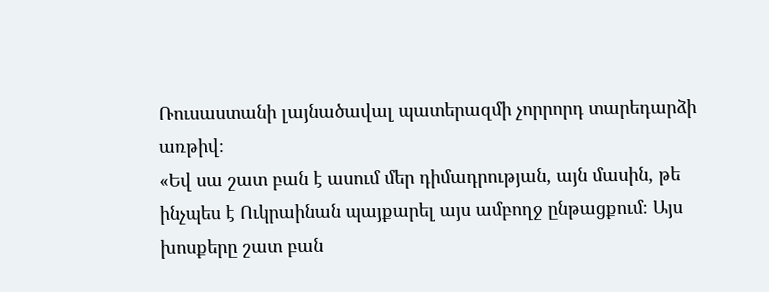Ռուսաստանի լայնածավալ պատերազմի չորրորդ տարեդարձի առթիվ։
«Եվ սա շատ բան է ասում մեր դիմադրության, այն մասին, թե ինչպես է Ուկրաինան պայքարել այս ամբողջ ընթացքում։ Այս խոսքերը շատ բան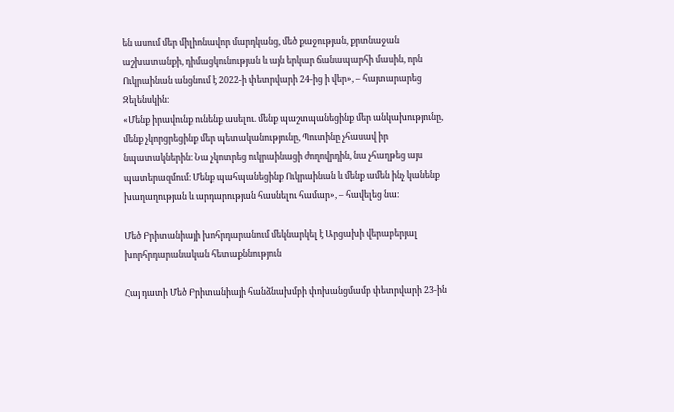են ասում մեր միլիոնավոր մարդկանց, մեծ քաջության, քրտնաջան աշխատանքի, դիմացկունության և այն երկար ճանապարհի մասին, որն Ուկրաինան անցնում է 2022-ի փետրվարի 24-ից ի վեր», – հայտարարեց Զելենսկին։
«Մենք իրավունք ունենք ասելու. մենք պաշտպանեցինք մեր անկախությունը, մենք չկորցրեցինք մեր պետականությունը, Պուտինը չհասավ իր նպատակներին։ Նա չկոտրեց ուկրաինացի ժողովրդին, նա չհաղթեց այս պատերազմում։ Մենք պահպանեցինք Ուկրաինան և մենք ամեն ինչ կանենք խաղաղության և արդարության հասնելու համար», – հավելեց նա։

Մեծ Բրիտանիայի խոհրդարանում մեկնարկել է Արցախի վերաբերյալ խորհրդարանական հետաքննություն

Հայ դատի Մեծ Բրիտանիայի հանձնախմբի փոխանցմամբ փետրվարի 23-ին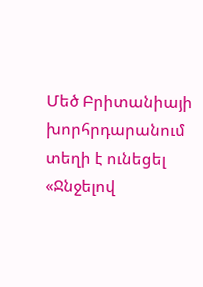Մեծ Բրիտանիայի խորհրդարանում տեղի է ունեցել «Ջնջելով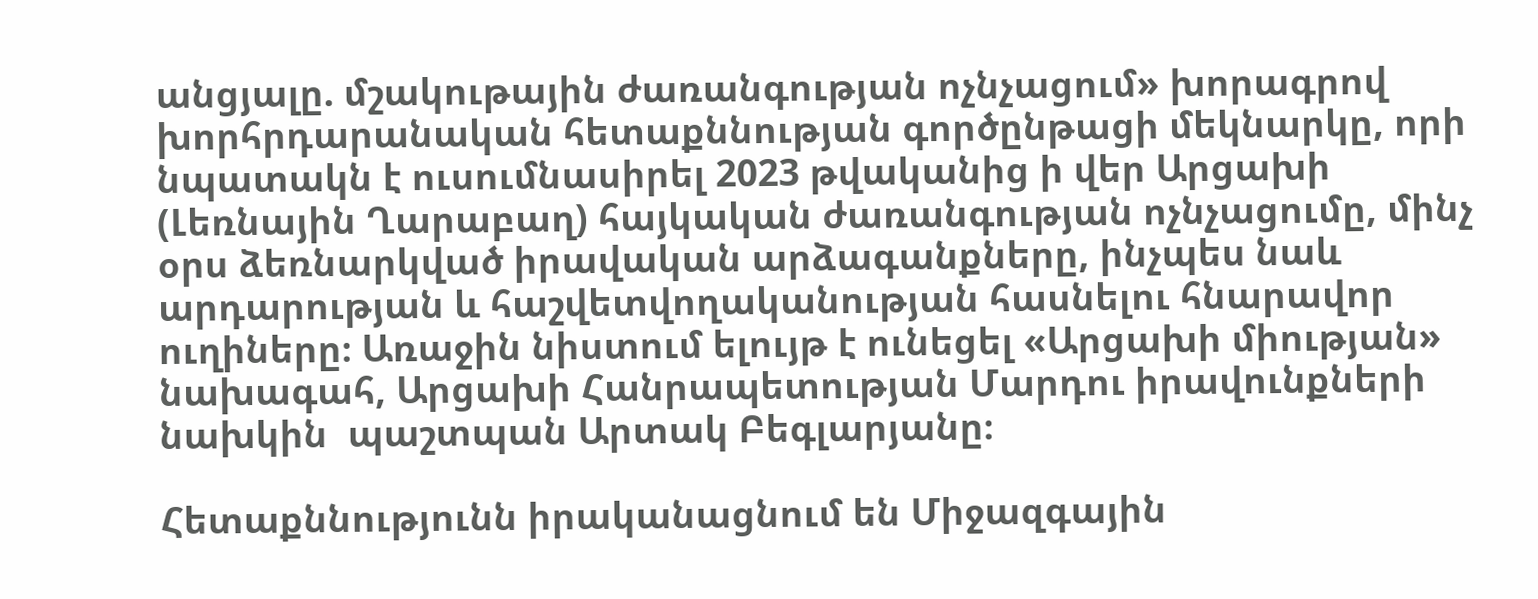անցյալը. մշակութային ժառանգության ոչնչացում» խորագրով խորհրդարանական հետաքննության գործընթացի մեկնարկը, որի նպատակն է ուսումնասիրել 2023 թվականից ի վեր Արցախի (Լեռնային Ղարաբաղ) հայկական ժառանգության ոչնչացումը, մինչ օրս ձեռնարկված իրավական արձագանքները, ինչպես նաև արդարության և հաշվետվողականության հասնելու հնարավոր ուղիները։ Առաջին նիստում ելույթ է ունեցել «Արցախի միության» նախագահ, Արցախի Հանրապետության Մարդու իրավունքների նախկին  պաշտպան Արտակ Բեգլարյանը։

Հետաքննությունն իրականացնում են Միջազգային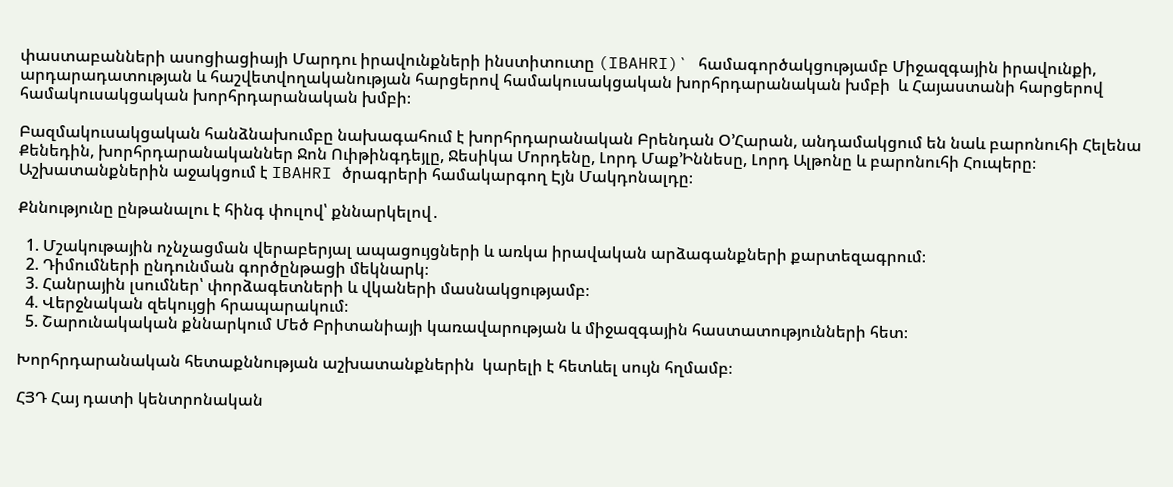փաստաբանների ասոցիացիայի Մարդու իրավունքների ինստիտուտը (IBAHRI)` համագործակցությամբ Միջազգային իրավունքի, արդարադատության և հաշվետվողականության հարցերով համակուսակցական խորհրդարանական խմբի  և Հայաստանի հարցերով համակուսակցական խորհրդարանական խմբի։

Բազմակուսակցական հանձնախումբը նախագահում է խորհրդարանական Բրենդան Օ’Հարան, անդամակցում են նաև բարոնուհի Հելենա Քենեդին, խորհրդարանականներ Ջոն Ուիթինգդեյլը, Ջեսիկա Մորդենը, Լորդ Մաք’Իննեսը, Լորդ Ալթոնը և բարոնուհի Հուպերը։ Աշխատանքներին աջակցում է IBAHRI ծրագրերի համակարգող Էյն Մակդոնալդը։

Քննությունը ընթանալու է հինգ փուլով՝ քննարկելով․

  1. Մշակութային ոչնչացման վերաբերյալ ապացույցների և առկա իրավական արձագանքների քարտեզագրում։
  2. Դիմումների ընդունման գործընթացի մեկնարկ։
  3. Հանրային լսումներ՝ փորձագետների և վկաների մասնակցությամբ։
  4. Վերջնական զեկույցի հրապարակում։
  5. Շարունակական քննարկում Մեծ Բրիտանիայի կառավարության և միջազգային հաստատությունների հետ։

Խորհրդարանական հետաքննության աշխատանքներին  կարելի է հետևել սույն հղմամբ։

ՀՅԴ Հայ դատի կենտրոնական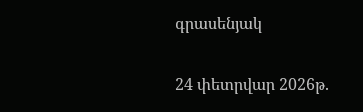գրասենյակ

24 փետրվար 2026թ.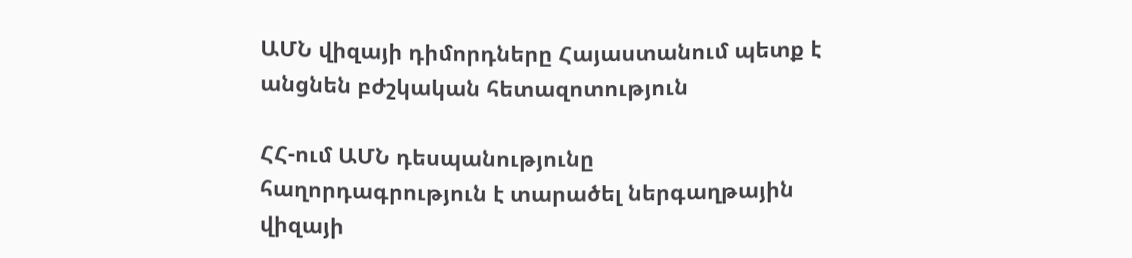ԱՄՆ վիզայի դիմորդները Հայաստանում պետք է անցնեն բժշկական հետազոտություն

ՀՀ-ում ԱՄՆ դեսպանությունը հաղորդագրություն է տարածել ներգաղթային վիզայի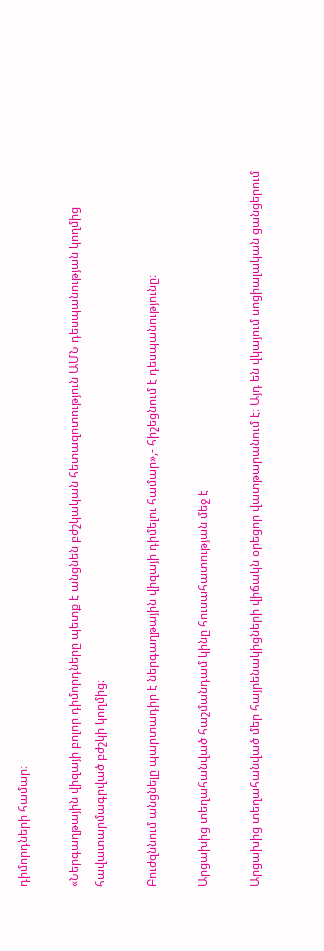դիմորդների համար։

«Ներգաղթային վիզայի բոլոր դիմորդները պետք է անցնեն բժշկական հետազոտություն ԱՄՆ դեսպանության կողմից հավատարմագրված բժշկի կողմից։

Բուժզննում անցնելը պարտադիր է ներգաղթային վիզայի դիմելու համար»,- հիշեցնում է դեսպանությունը։

Արցախից տեղահանված հաշմանդամ կինը հուսահատության մեջ է

Արցախից տեղահանված մեր հայրենակիցների վիճակն օրեցոր վատթարանում է։ Այդ են վկայում սոցիալական ցանցերում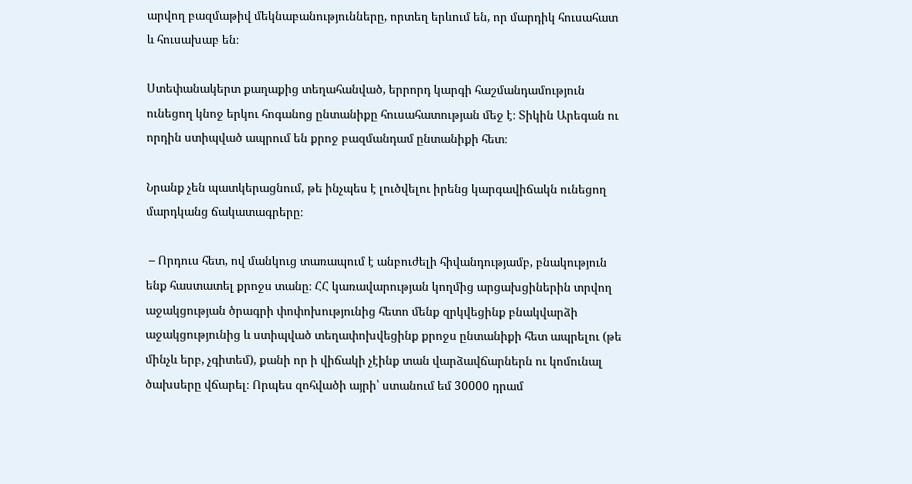արվող բազմաթիվ մեկնաբանությունները, որտեղ երևում են, որ մարդիկ հուսահատ և հուսախաբ են։

Ստեփանակերտ քաղաքից տեղահանված, երրորդ կարգի հաշմանդամություն ունեցող կնոջ երկու հոգանոց ընտանիքը հուսահատության մեջ է։ Տիկին Արեգան ու որդին ստիպված ապրում են քրոջ բազմանդամ ընտանիքի հետ։

Նրանք չեն պատկերացնում, թե ինչպես է լուծվելու իրենց կարգավիճակն ունեցող մարդկանց ճակատագրերը։

 – Որդուս հետ, ով մանկուց տառապում է անբուժելի հիվանդությամբ, բնակություն ենք հաստատել քրոջս տանը։ ՀՀ կառավարության կողմից արցախցիներին տրվող աջակցության ծրագրի փոփոխությունից հետո մենք զրկվեցինք բնակվարձի աջակցությունից և ստիպված տեղափոխվեցինք քրոջս ընտանիքի հետ ապրելու (թե մինչև երբ, չգիտեմ), քանի որ ի վիճակի չէինք տան վարձավճարներն ու կոմունալ ծախսերը վճարել։ Որպես զոհվածի այրի՝ ստանում եմ 30000 դրամ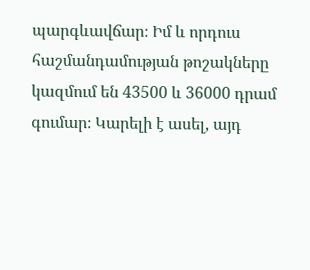պարգևավճար։ Իմ և որդուս հաշմանդամության թոշակները կազմում են 43500 և 36000 դրամ գումար։ Կարելի է ասել, այդ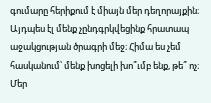գումարը հերիքում է միայն մեր դեղորայքին։ Այդպես էլ մենք չընդգրկվեցինք հրատապ աջակցության ծրագրի մեջ։ Հիմա ես չեմ հասկանում՝ մենք խոցելի խո՞ւմբ ենք, թե՞ ոչ։ Մեր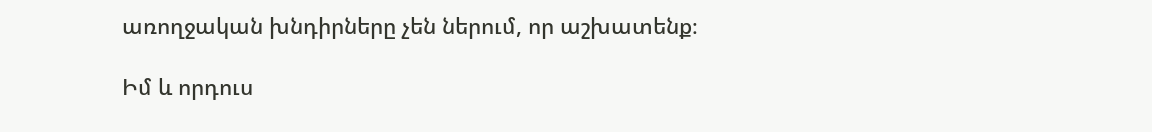առողջական խնդիրները չեն ներում, որ աշխատենք։

Իմ և որդուս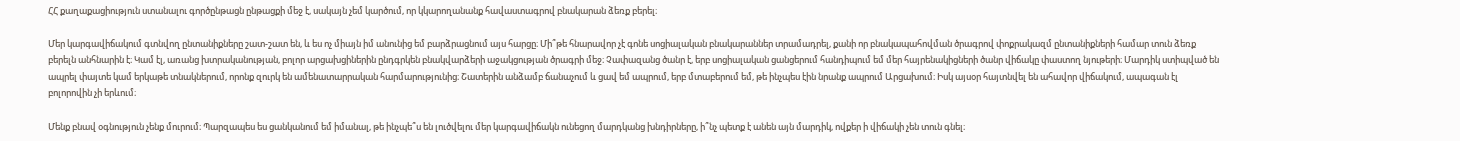ՀՀ քաղաքացիություն ստանալու գործընթացն ընթացքի մեջ է, սակայն չեմ կարծում, որ կկարողանանք հավաստագրով բնակարան ձեռք բերել։

Մեր կարգավիճակում գտնվող ընտանիքները շատ-շատ են, և ես ոչ միայն իմ անունից եմ բարձրացնում այս հարցը։ Մի՞թե հնարավոր չէ գոնե սոցիալական բնակարաններ տրամադրել, քանի որ բնակապահովման ծրագրով փոքրակազմ ընտանիքների համար տուն ձեռք բերելն անհնարին է։ Կամ էլ, առանց խտրականության, բոլոր արցախցիներին ընդգրկեն բնակվարձերի աջակցության ծրագրի մեջ։ Չափազանց ծանր է, երբ սոցիալական ցանցերում հանդիպում եմ մեր հայրենակիցների ծանր վիճակը փաստող նյութերի։ Մարդիկ ստիպված են ապրել փայտե կամ երկաթե տնակներում, որոնք զուրկ են ամենատարրական հարմարությունից։ Շատերին անձամբ ճանաչում և ցավ եմ ապրում, երբ մտաբերում եմ, թե ինչպես էին նրանք ապրում Արցախում։ Իսկ այսօր հայտնվել են ահավոր վիճակում, ապագան էլ բոլորովին չի երևում։

Մենք բնավ օգնություն չենք մուրում։ Պարզապես ես ցանկանում եմ իմանալ, թե ինչպե՞ս են լուծվելու մեր կարգավիճակն ունեցող մարդկանց խնդիրները, ի՞նչ պետք է անեն այն մարդիկ, ովքեր ի վիճակի չեն տուն գնել։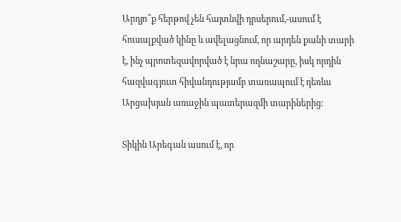Արդյո՞ք հերթով չեն հայտնվի դրսերում,-ասում է հուսալքված կինը և ավելացնում, որ արդեն քանի տարի է, ինչ պրոտեզավորված է նրա ողնաշարը, իսկ որդին հազվագյուտ հիվանդությամբ տառապում է դեռևս Արցախյան առաջին պատերազմի տարիներից։

Տիկին Արեգան ասում է, որ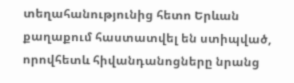տեղահանությունից հետո Երևան քաղաքում հաստատվել են ստիպված, որովհետև հիվանդանոցները նրանց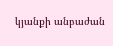կյանքի անբաժան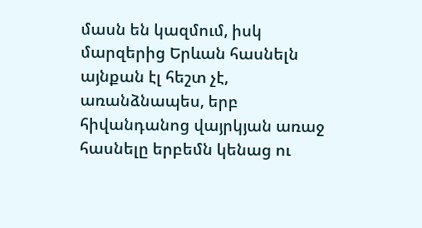մասն են կազմում, իսկ մարզերից Երևան հասնելն այնքան էլ հեշտ չէ, առանձնապես, երբ հիվանդանոց վայրկյան առաջ հասնելը երբեմն կենաց ու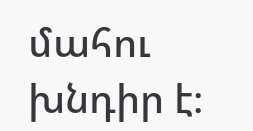մահու խնդիր է։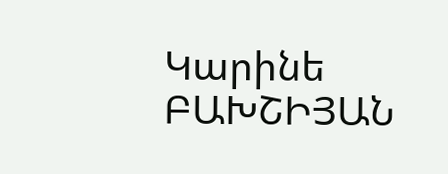Կարինե ԲԱԽՇԻՅԱՆ